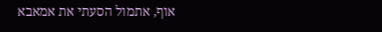אוף, אתמול הסעתי את אמאבא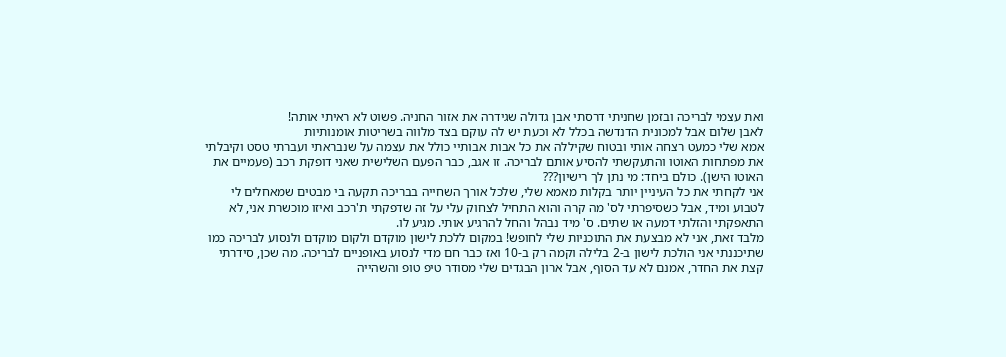ואת עצמי לבריכה ובזמן שחניתי דרסתי אבן גדולה שגידרה את אזור החניה. פשוט לא ראיתי אותה!
לאבן שלום אבל למכונית הדנדשה בכלל לא וכעת יש לה עוקם בצד מלווה בשריטות אומנותיות
אמא שלי כמעט רצחה אותי ובטוח שקיללה את כל אבות אבותיי כולל את עצמה על שנבראתי ועברתי טסט וקיבלתי את מפתחות האוטו והתעקשתי להסיע אותם לבריכה. זו אגב, כבר הפעם השלישית שאני דופקת רכב (פעמיים את האוטו הישן). כולם ביחד: מי נתן לך רישיון???
אני לקחתי את כל העיניין יותר בקלות מאמא שלי, שלכל אורך השחייה בבריכה תקעה בי מבטים שמאחלים לי לטבוע ומיד, אבל כשסיפרתי לס' מה קרה והוא התחיל לצחוק עלי על זה שדפקתי ת'רכב ואיזו מוכשרת אני, לא התאפקתי והזלתי דמעה או שתים. ס' מיד נבהל והחל להרגיע אותי. מגיע לו.
מלבד זאת, אני לא מבצעת את התוכניות שלי לחופש! במקום ללכת לישון מוקדם ולקום מוקדם ולנסוע לבריכה כמו שתיכננתי אני הולכת לישון ב-2 בלילה וקמה רק ב-10 ואז כבר חם מדי לנסוע באופניים לבריכה. מה שכן, סידרתי קצת את החדר, אמנם לא עד הסוף, אבל ארון הבגדים שלי מסודר טיפ טופ והשהייה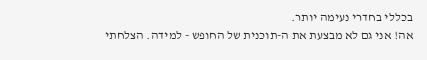בכללי בחדרי נעימה יותר.
אה! אני גם לא מבצעת את ה-תוכנית של החופש - למידה. הצלחתי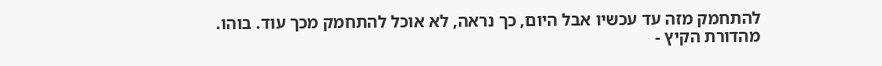להתחמק מזה עד עכשיו אבל היום, כך נראה, לא אוכל להתחמק מכך עוד. בוהו.
מהדורת הקיץ -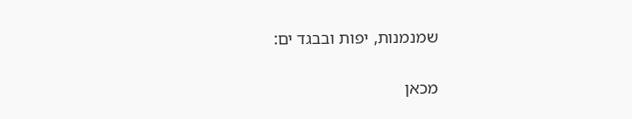שמנמנות, יפות ובבגד ים:

מכאן